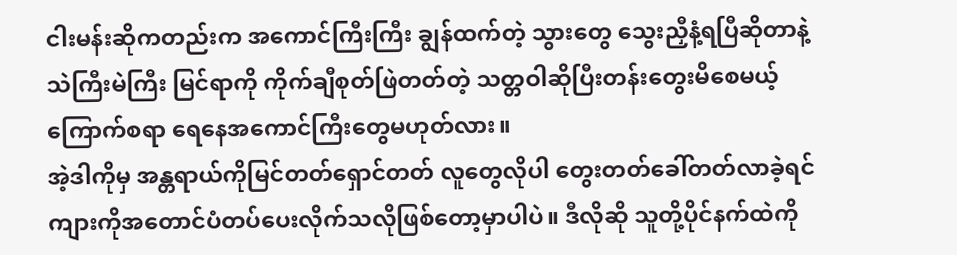ငါးမန်းဆိုကတည်းက အကောင်ကြီးကြီး ချွန်ထက်တဲ့ သွားတွေ သွေးညှီနံ့ရပြီဆိုတာနဲ့ သဲကြီးမဲကြီး မြင်ရာကို ကိုက်ချီစုတ်ဖြဲတတ်တဲ့ သတ္တဝါဆိုပြီးတန်းတွေးမိစေမယ့် ကြောက်စရာ ရေနေအကောင်ကြီးတွေမဟုတ်လား။
အဲ့ဒါကိုမှ အန္တရာယ်ကိုမြင်တတ်ရှောင်တတ် လူတွေလိုပါ တွေးတတ်ခေါ်တတ်လာခဲ့ရင် ကျားကိုအတောင်ပံတပ်ပေးလိုက်သလိုဖြစ်တော့မှာပါပဲ။ ဒီလိုဆို သူတို့ပိုင်နက်ထဲကို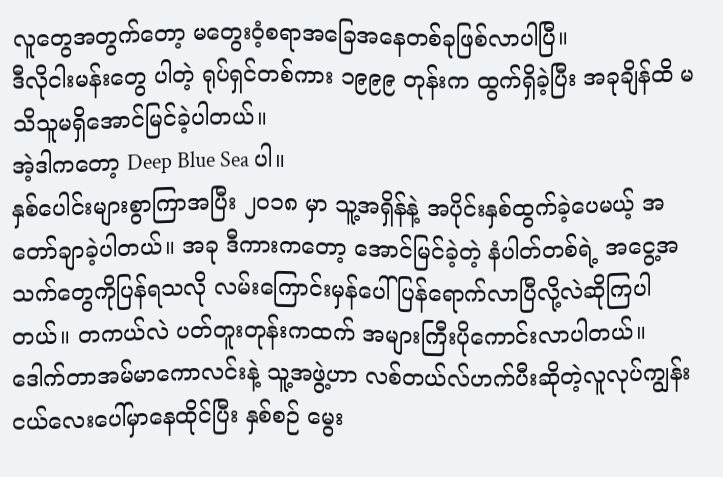လူတွေအတွက်တော့ မတွေးဝံ့စရာအခြေအနေတစ်ခုဖြစ်လာပါပြီ။
ဒီလိုငါးမန်းတွေ ပါတဲ့ ရုပ်ရှင်တစ်ကား ၁၉၉၉ တုန်းက ထွက်ရှိခဲ့ပြီး အခုချိန်ထိ မသိသူမရှိအောင်မြင်ခဲ့ပါတယ်။
အဲ့ဒါကတော့ Deep Blue Sea ပါ။
နှစ်ပေါင်းများစွာကြာအပြီး ၂၀၁၈ မှာ သူ့အရှိန်နဲ့ အပိုင်းနှစ်ထွက်ခဲ့ပေမယ့် အတော်ချာခဲ့ပါတယ်။ အခု ဒီကားကတော့ အောင်မြင်ခဲ့တဲ့ နံပါတ်တစ်ရဲ့ အငွေ့အသက်တွေကိုပြန်ရသလို လမ်းကြောင်းမှန်ပေါ်ပြန်ရောက်လာပြီလို့လဲဆိုကြပါတယ်။ တကယ်လဲ ပတ်တူးတုန်းကထက် အများကြီးပိုကောင်းလာပါတယ်။
ဒေါက်တာအမ်မာကောလင်းနဲ့ သူ့အဖွဲ့ဟာ လစ်တယ်လ်ဟက်ပီးဆိုတဲ့လူလုပ်ကျွန်းငယ်လေးပေါ်မှာနေထိုင်ပြီး နှစ်စဉ် မွေး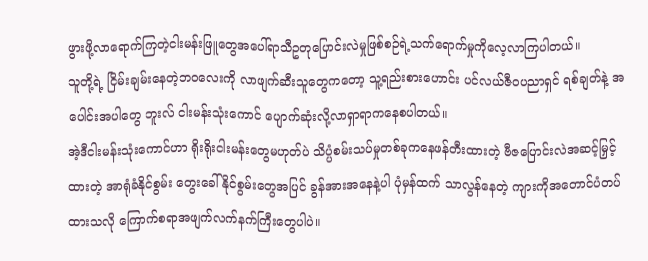ဖွားဖို့လာရောက်ကြတဲ့ငါးမန်းဖြူတွေအပေါ်ရာသီဥတုပြောင်းလဲမှုဖြစ်စဉ်ရဲ့သက်ရောက်မှုကိုလေ့လာကြပါတယ်။
သူတို့ရဲ့ ငြိမ်းချမ်းနေတဲ့ဘဝလေးကို လာဖျက်ဆီးသူတွေကတော့ သူ့ရည်းစားဟောင်း ပင်လယ်ဇီဝပညာရှင် ရစ်ချတ်နဲ့ အပေါင်းအပါတွေ ဘူးလ် ငါးမန်းသုံးကောင် ပျောက်ဆုံးလို့လာရှာရာကနေစပါတယ်။
အဲ့ဒီငါးမန်းသုံးကောင်ဟာ ရိုးရိုးငါးမန်းတွေမဟုတ်ပဲ သိပ္ပံစမ်းသပ်မှုတစ်ခုကနေဖန်တီးထားတဲ့ ဗီဇပြောင်းလဲအဆင့်မြှင့်ထားတဲ့ အာရုံခံနိုင်စွမ်း တွေးခေါ်နိုင်စွမ်းတွေအပြင် ခွန်အားအနေနဲ့ပါ ပုံမှန်ထက် သာလွန်နေတဲ့ ကျားကိုအတောင်ပံတပ်ထားသလို ကြောက်စရာအဖျက်လက်နက်ကြီးတွေပါပဲ။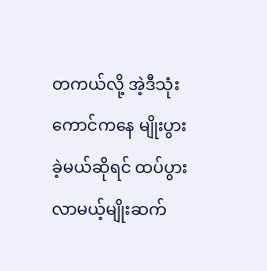တကယ်လို့ အဲ့ဒီသုံးကောင်ကနေ မျိုးပွားခဲ့မယ်ဆိုရင် ထပ်ပွားလာမယ့်မျိုးဆက်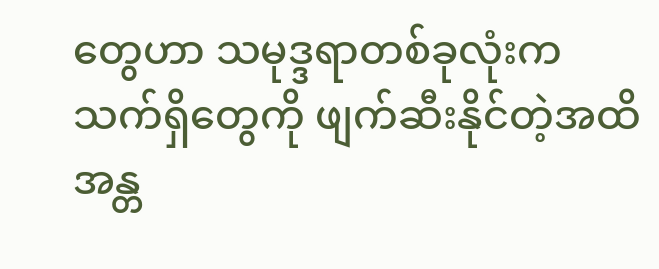တွေဟာ သမုဒ္ဒရာတစ်ခုလုံးက သက်ရှိတွေကို ဖျက်ဆီးနိုင်တဲ့အထိ အန္တ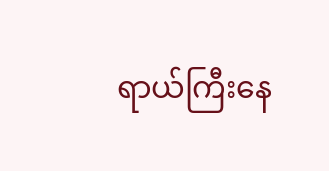ရာယ်ကြီးနေ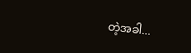တဲ့အခါ...